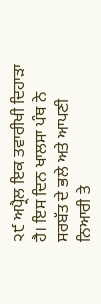੨੯ ਅਪ੍ਰੈਲ ਇਕ ਤਵਾਰੀਖੀ ਦਿਹਾੜਾ ਹੈ। ਇਸ ਦਿਨ ਖਾਲਸਾ ਪੰਥ ਨੇ ਸਰਬੱਤ ਦੇ ਭਲੇ ਅਤੇ ਆਪਣੀ ਨਿਆਰੀ ਤੇ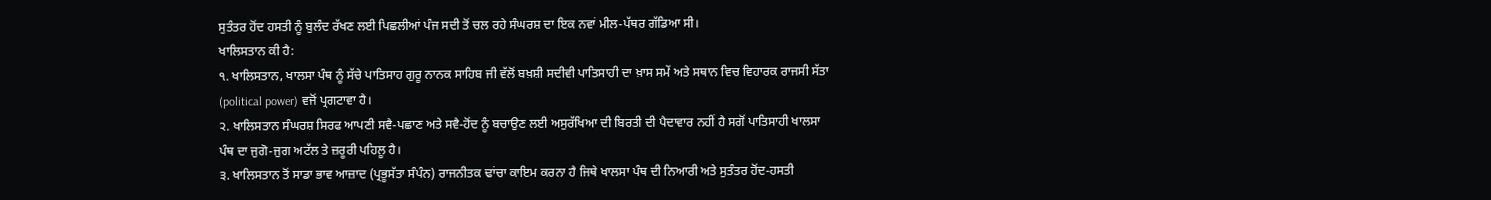ਸੁਤੰਤਰ ਹੋਂਦ ਹਸਤੀ ਨੂੰ ਬੁਲੰਦ ਰੱਖਣ ਲਈ ਪਿਛਲੀਆਂ ਪੰਜ ਸਦੀ ਤੋਂ ਚਲ ਰਹੇ ਸੰਘਰਸ਼ ਦਾ ਇਕ ਨਵਾਂ ਮੀਲ-ਪੱਥਰ ਗੱਡਿਆ ਸੀ।
ਖਾਲਿਸਤਾਨ ਕੀ ਹੈ:
੧. ਖਾਲਿਸਤਾਨ, ਖਾਲਸਾ ਪੰਥ ਨੂੰ ਸੱਚੇ ਪਾਤਿਸਾਹ ਗੁਰੂ ਨਾਨਕ ਸਾਹਿਬ ਜੀ ਵੱਲੋਂ ਬਖ਼ਸ਼ੀ ਸਦੀਵੀ ਪਾਤਿਸਾਹੀ ਦਾ ਖ਼ਾਸ ਸਮੇਂ ਅਤੇ ਸਥਾਨ ਵਿਚ ਵਿਹਾਰਕ ਰਾਜਸੀ ਸੱਤਾ (political power) ਵਜੋਂ ਪ੍ਰਗਟਾਵਾ ਹੈ।
੨. ਖਾਲਿਸਤਾਨ ਸੰਘਰਸ਼ ਸਿਰਫ ਆਪਣੀ ਸਵੈ-ਪਛਾਣ ਅਤੇ ਸਵੈ-ਹੋਂਦ ਨੂੰ ਬਚਾਉਣ ਲਈ ਅਸੁਰੱਖਿਆ ਦੀ ਬਿਰਤੀ ਦੀ ਪੈਦਾਵਾਰ ਨਹੀਂ ਹੈ ਸਗੋਂ ਪਾਤਿਸਾਹੀ ਖਾਲਸਾ ਪੰਥ ਦਾ ਜੁਗੋ-ਜੁਗ ਅਟੱਲ ਤੇ ਜ਼ਰੂਰੀ ਪਹਿਲੂ ਹੈ।
੩. ਖਾਲਿਸਤਾਨ ਤੋਂ ਸਾਡਾ ਭਾਵ ਆਜ਼ਾਦ (ਪ੍ਰਭੂਸੱਤਾ ਸੰਪੰਨ) ਰਾਜਨੀਤਕ ਢਾਂਚਾ ਕਾਇਮ ਕਰਨਾ ਹੈ ਜਿਥੇ ਖਾਲਸਾ ਪੰਥ ਦੀ ਨਿਆਰੀ ਅਤੇ ਸੁਤੰਤਰ ਹੋਂਦ-ਹਸਤੀ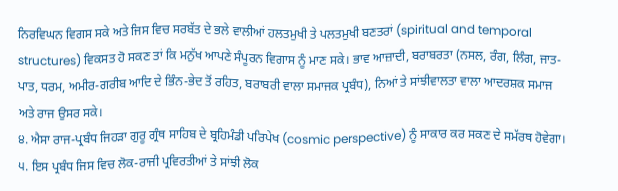ਨਿਰਵਿਘਨ ਵਿਗਸ ਸਕੇ ਅਤੇ ਜਿਸ ਵਿਚ ਸਰਬੱਤ ਦੇ ਭਲੇ ਵਾਲੀਆਂ ਹਲਤਮੁਖੀ ਤੇ ਪਲਤਮੁਖੀ ਬਣਤਰਾਂ (spiritual and temporal structures) ਵਿਕਸਤ ਹੋ ਸਕਣ ਤਾਂ ਕਿ ਮਨੁੱਖ ਆਪਣੇ ਸੰਪੂਰਨ ਵਿਗਾਸ ਨੂੰ ਮਾਣ ਸਕੇ। ਭਾਵ ਆਜ਼ਾਦੀ, ਬਰਾਬਰਤਾ (ਨਸਲ, ਰੰਗ, ਲਿੰਗ, ਜਾਤ-ਪਾਤ, ਧਰਮ, ਅਮੀਰ-ਗਰੀਬ ਆਦਿ ਦੇ ਭਿੰਨ-ਭੇਦ ਤੋਂ ਰਹਿਤ, ਬਰਾਬਰੀ ਵਾਲਾ ਸਮਾਜਕ ਪ੍ਰਬੰਧ), ਨਿਆਂ ਤੇ ਸਾਂਝੀਵਾਲਤਾ ਵਾਲਾ ਆਦਰਸ਼ਕ ਸਮਾਜ ਅਤੇ ਰਾਜ ਉਸਰ ਸਕੇ।
੪. ਐਸਾ ਰਾਜ-ਪ੍ਰਬੰਧ ਜਿਹੜਾ ਗੁਰੂ ਗ੍ਰੰਥ ਸਾਹਿਬ ਦੇ ਬ੍ਰਹਿਮੰਡੀ ਪਰਿਪੇਖ (cosmic perspective) ਨੂੰ ਸਾਕਾਰ ਕਰ ਸਕਣ ਦੇ ਸਮੱਰਥ ਹੋਵੇਗਾ।
੫. ਇਸ ਪ੍ਰਬੰਧ ਜਿਸ ਵਿਚ ਲੋਕ-ਰਾਜੀ ਪ੍ਰਵਿਰਤੀਆਂ ਤੇ ਸਾਂਝੀ ਲੋਕ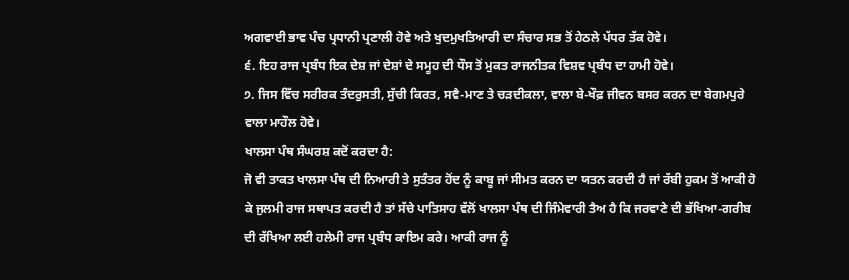ਅਗਵਾਈ ਭਾਵ ਪੰਚ ਪ੍ਰਧਾਨੀ ਪ੍ਰਣਾਲੀ ਹੋਵੇ ਅਤੇ ਖੁਦਮੁਖਤਿਆਰੀ ਦਾ ਸੰਚਾਰ ਸਭ ਤੋਂ ਹੇਠਲੇ ਪੱਧਰ ਤੱਕ ਹੋਵੇ।
੬. ਇਹ ਰਾਜ ਪ੍ਰਬੰਧ ਇਕ ਦੇਸ਼ ਜਾਂ ਦੇਸ਼ਾਂ ਦੇ ਸਮੂਹ ਦੀ ਧੌਸ ਤੋਂ ਮੁਕਤ ਰਾਜਨੀਤਕ ਵਿਸ਼ਵ ਪ੍ਰਬੰਧ ਦਾ ਹਾਮੀ ਹੋਵੇ।
੭. ਜਿਸ ਵਿੱਚ ਸਰੀਰਕ ਤੰਦਰੁਸਤੀ, ਸੁੱਚੀ ਕਿਰਤ, ਸਵੈ-ਮਾਣ ਤੇ ਚੜਦੀਕਲਾ, ਵਾਲਾ ਬੇ-ਖੌਫ਼ ਜੀਵਨ ਬਸਰ ਕਰਨ ਦਾ ਬੇਗਮਪੁਰੇ ਵਾਲਾ ਮਾਹੌਲ ਹੋਵੇ।
ਖਾਲਸਾ ਪੰਥ ਸੰਘਰਸ਼ ਕਦੋਂ ਕਰਦਾ ਹੈ:
ਜੋ ਵੀ ਤਾਕਤ ਖਾਲਸਾ ਪੰਥ ਦੀ ਨਿਆਰੀ ਤੇ ਸੁਤੰਤਰ ਹੋਂਦ ਨੂੰ ਕਾਬੂ ਜਾਂ ਸੀਮਤ ਕਰਨ ਦਾ ਯਤਨ ਕਰਦੀ ਹੈ ਜਾਂ ਰੱਬੀ ਹੁਕਮ ਤੋਂ ਆਕੀ ਹੋ ਕੇ ਜੁਲਮੀ ਰਾਜ ਸਥਾਪਤ ਕਰਦੀ ਹੈ ਤਾਂ ਸੱਚੇ ਪਾਤਿਸਾਹ ਵੱਲੋਂ ਖਾਲਸਾ ਪੰਥ ਦੀ ਜਿੰਮੇਵਾਰੀ ਤੈਅ ਹੈ ਕਿ ਜਰਵਾਣੇ ਦੀ ਭੱਖਿਆ-ਗਰੀਬ ਦੀ ਰੱਖਿਆ ਲਈ ਹਲੇਮੀ ਰਾਜ ਪ੍ਰਬੰਧ ਕਾਇਮ ਕਰੇ। ਆਕੀ ਰਾਜ ਨੂੰ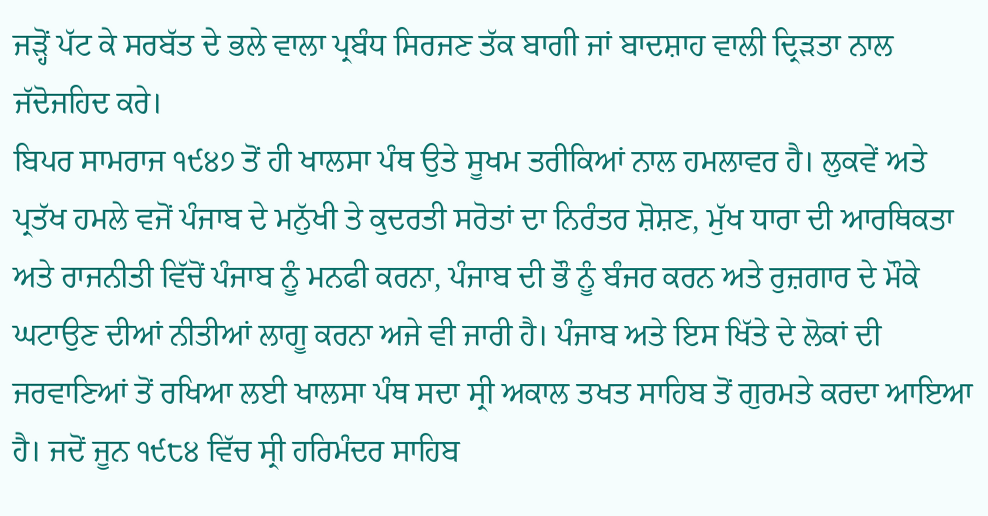ਜੜ੍ਹੋਂ ਪੱਟ ਕੇ ਸਰਬੱਤ ਦੇ ਭਲੇ ਵਾਲਾ ਪ੍ਰਬੰਧ ਸਿਰਜਣ ਤੱਕ ਬਾਗੀ ਜਾਂ ਬਾਦਸ਼ਾਹ ਵਾਲੀ ਦ੍ਰਿੜਤਾ ਨਾਲ ਜੱਦੋਜਹਿਦ ਕਰੇ।
ਬਿਪਰ ਸਾਮਰਾਜ ੧੯੪੭ ਤੋਂ ਹੀ ਖਾਲਸਾ ਪੰਥ ਉਤੇ ਸੂਖਮ ਤਰੀਕਿਆਂ ਨਾਲ ਹਮਲਾਵਰ ਹੈ। ਲੁਕਵੇਂ ਅਤੇ ਪ੍ਰਤੱਖ ਹਮਲੇ ਵਜੋਂ ਪੰਜਾਬ ਦੇ ਮਨੁੱਖੀ ਤੇ ਕੁਦਰਤੀ ਸਰੋਤਾਂ ਦਾ ਨਿਰੰਤਰ ਸ਼ੋਸ਼ਣ, ਮੁੱਖ ਧਾਰਾ ਦੀ ਆਰਥਿਕਤਾ ਅਤੇ ਰਾਜਨੀਤੀ ਵਿੱਚੋਂ ਪੰਜਾਬ ਨੂੰ ਮਨਫੀ ਕਰਨਾ, ਪੰਜਾਬ ਦੀ ਭੌ ਨੂੰ ਬੰਜਰ ਕਰਨ ਅਤੇ ਰੁਜ਼ਗਾਰ ਦੇ ਮੌਕੇ ਘਟਾਉਣ ਦੀਆਂ ਨੀਤੀਆਂ ਲਾਗੂ ਕਰਨਾ ਅਜੇ ਵੀ ਜਾਰੀ ਹੈ। ਪੰਜਾਬ ਅਤੇ ਇਸ ਖਿੱਤੇ ਦੇ ਲੋਕਾਂ ਦੀ ਜਰਵਾਣਿਆਂ ਤੋਂ ਰਖਿਆ ਲਈ ਖਾਲਸਾ ਪੰਥ ਸਦਾ ਸ੍ਰੀ ਅਕਾਲ ਤਖਤ ਸਾਹਿਬ ਤੋਂ ਗੁਰਮਤੇ ਕਰਦਾ ਆਇਆ ਹੈ। ਜਦੋਂ ਜੂਨ ੧੯੮੪ ਵਿੱਚ ਸ੍ਰੀ ਹਰਿਮੰਦਰ ਸਾਹਿਬ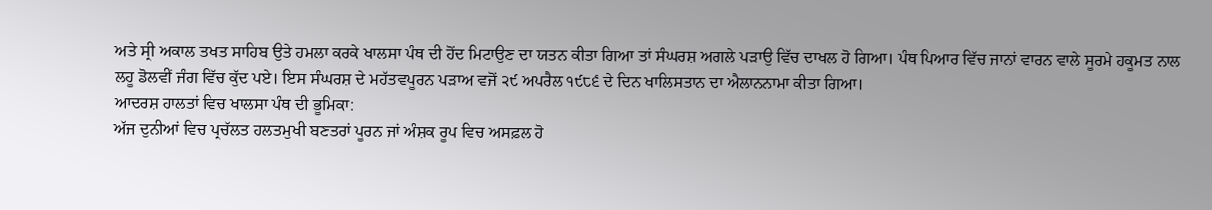ਅਤੇ ਸ੍ਰੀ ਅਕਾਲ ਤਖਤ ਸਾਹਿਬ ਉਤੇ ਹਮਲਾ ਕਰਕੇ ਖਾਲਸਾ ਪੰਥ ਦੀ ਹੋਂਦ ਮਿਟਾਉਣ ਦਾ ਯਤਨ ਕੀਤਾ ਗਿਆ ਤਾਂ ਸੰਘਰਸ਼ ਅਗਲੇ ਪੜਾਉ ਵਿੱਚ ਦਾਖਲ ਹੋ ਗਿਆ। ਪੰਥ ਪਿਆਰ ਵਿੱਚ ਜਾਨਾਂ ਵਾਰਨ ਵਾਲੇ ਸੂਰਮੇ ਹਕੂਮਤ ਨਾਲ ਲਹੂ ਡੋਲਵੀਂ ਜੰਗ ਵਿੱਚ ਕੁੱਦ ਪਏ। ਇਸ ਸੰਘਰਸ਼ ਦੇ ਮਹੱਤਵਪੂਰਨ ਪੜਾਅ ਵਜੋਂ ੨੯ ਅਪਰੈਲ ੧੯੮੬ ਦੇ ਦਿਨ ਖਾਲਿਸਤਾਨ ਦਾ ਐਲਾਨਨਾਮਾ ਕੀਤਾ ਗਿਆ।
ਆਦਰਸ਼ ਹਾਲਤਾਂ ਵਿਚ ਖਾਲਸਾ ਪੰਥ ਦੀ ਭੂਮਿਕਾ:
ਅੱਜ ਦੁਨੀਆਂ ਵਿਚ ਪ੍ਰਚੱਲਤ ਹਲਤਮੁਖੀ ਬਣਤਰਾਂ ਪੂਰਨ ਜਾਂ ਅੰਸ਼ਕ ਰੂਪ ਵਿਚ ਅਸਫ਼ਲ ਹੋ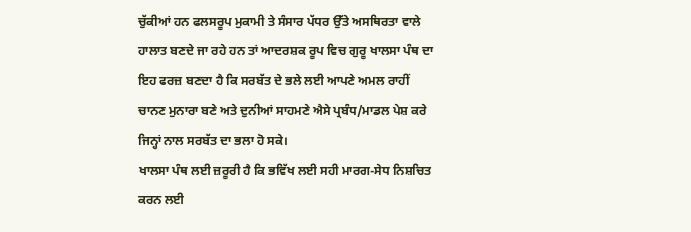ਚੁੱਕੀਆਂ ਹਨ ਫਲਸਰੂਪ ਮੁਕਾਮੀ ਤੇ ਸੰਸਾਰ ਪੱਧਰ ਉੱਤੇ ਅਸਥਿਰਤਾ ਵਾਲੇ ਹਾਲਾਤ ਬਣਦੇ ਜਾ ਰਹੇ ਹਨ ਤਾਂ ਆਦਰਸ਼ਕ ਰੂਪ ਵਿਚ ਗੁਰੂ ਖਾਲਸਾ ਪੰਥ ਦਾ ਇਹ ਫਰਜ਼ ਬਣਦਾ ਹੈ ਕਿ ਸਰਬੱਤ ਦੇ ਭਲੇ ਲਈ ਆਪਣੇ ਅਮਲ ਰਾਹੀਂ ਚਾਨਣ ਮੁਨਾਰਾ ਬਣੇ ਅਤੇ ਦੁਨੀਆਂ ਸਾਹਮਣੇ ਐਸੇ ਪ੍ਰਬੰਧ/ਮਾਡਲ ਪੇਸ਼ ਕਰੇ ਜਿਨ੍ਹਾਂ ਨਾਲ ਸਰਬੱਤ ਦਾ ਭਲਾ ਹੋ ਸਕੇ।
ਖਾਲਸਾ ਪੰਥ ਲਈ ਜ਼ਰੂਰੀ ਹੈ ਕਿ ਭਵਿੱਖ ਲਈ ਸਹੀ ਮਾਰਗ-ਸੇਧ ਨਿਸ਼ਚਿਤ ਕਰਨ ਲਈ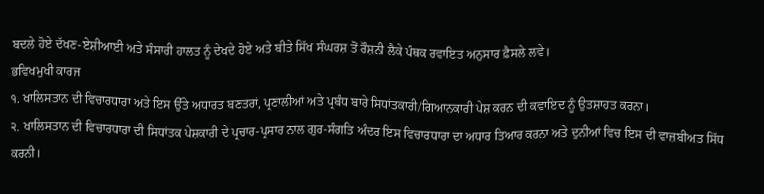ਬਦਲੇ ਹੋਏ ਦੱਖਣ-ਏਸ਼ੀਆਈ ਅਤੇ ਸੰਸਾਰੀ ਹਾਲਤ ਨੂੰ ਦੇਖਦੇ ਹੋਏ ਅਤੇ ਬੀਤੇ ਸਿੱਖ ਸੰਘਰਸ਼ ਤੋਂ ਰੌਸ਼ਨੀ ਲੈਕੇ ਪੰਥਕ ਰਵਾਇਤ ਅਨੁਸਾਰ ਫ਼ੈਸਲੇ ਲਵੇ।
ਭਵਿਖਮੁਖੀ ਕਾਰਜ
੧. ਖਾਲਿਸਤਾਨ ਦੀ ਵਿਚਾਰਧਾਰਾ ਅਤੇ ਇਸ ਉੱਤੇ ਅਧਾਰਤ ਬਣਤਰਾਂ, ਪ੍ਰਣਾਲੀਆਂ ਅਤੇ ਪ੍ਰਬੰਧ ਬਾਰੇ ਸਿਧਾਂਤਕਾਰੀ/ਗਿਆਨਕਾਰੀ ਪੇਸ਼ ਕਰਨ ਦੀ ਕਵਾਇਦ ਨੂੰ ਉਤਸ਼ਾਹਤ ਕਰਨਾ।
੨. ਖਾਲਿਸਤਾਨ ਦੀ ਵਿਚਾਰਧਾਰਾ ਦੀ ਸਿਧਾਂਤਕ ਪੇਸ਼ਕਾਰੀ ਦੇ ਪ੍ਰਚਾਰ-ਪ੍ਰਸਾਰ ਨਾਲ ਗੁਰ-ਸੰਗਤਿ ਅੰਦਰ ਇਸ ਵਿਚਾਰਧਾਰਾ ਦਾ ਅਧਾਰ ਤਿਆਰ ਕਰਨਾ ਅਤੇ ਦੁਨੀਆਂ ਵਿਚ ਇਸ ਦੀ ਵਾਜ਼ਬੀਅਤ ਸਿੱਧ ਕਰਨੀ।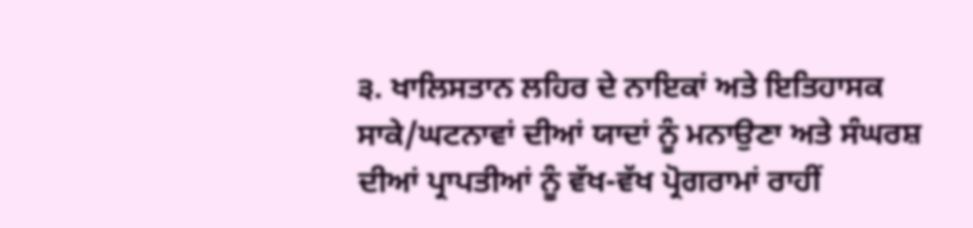੩. ਖਾਲਿਸਤਾਨ ਲਹਿਰ ਦੇ ਨਾਇਕਾਂ ਅਤੇ ਇਤਿਹਾਸਕ ਸਾਕੇ/ਘਟਨਾਵਾਂ ਦੀਆਂ ਯਾਦਾਂ ਨੂੰ ਮਨਾਉਣਾ ਅਤੇ ਸੰਘਰਸ਼ ਦੀਆਂ ਪ੍ਰਾਪਤੀਆਂ ਨੂੰ ਵੱਖ-ਵੱਖ ਪ੍ਰੋਗਰਾਮਾਂ ਰਾਹੀਂ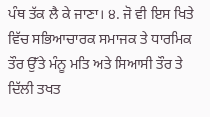ਪੰਥ ਤੱਕ ਲੈ ਕੇ ਜਾਣਾ। ੪. ਜੋ ਵੀ ਇਸ ਖਿਤੇ ਵਿੱਚ ਸਭਿਆਚਾਰਕ ਸਮਾਜਕ ਤੇ ਧਾਰਮਿਕ ਤੌਰ ਉੱਤੇ ਮੰਨੂ ਮਤਿ ਅਤੇ ਸਿਆਸੀ ਤੌਰ ਤੇ ਦਿੱਲੀ ਤਖਤ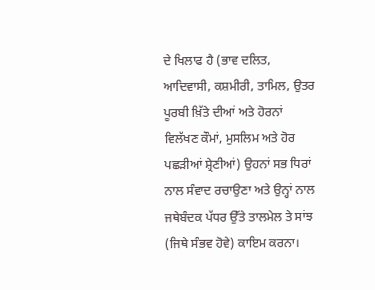ਦੇ ਖਿਲਾਫ ਹੈ (ਭਾਵ ਦਲਿਤ, ਆਦਿਵਾਸੀ, ਕਸ਼ਮੀਰੀ, ਤਾਮਿਲ, ਉਤਰ ਪੂਰਬੀ ਖ਼ਿੱਤੇ ਦੀਆਂ ਅਤੇ ਹੋਰਨਾਂ ਵਿਲੱਖਣ ਕੌਮਾਂ, ਮੁਸਲਿਮ ਅਤੇ ਹੋਰ ਪਛੜੀਆਂ ਸ਼੍ਰੇਣੀਆਂ) ਉਹਨਾਂ ਸਭ ਧਿਰਾਂ ਨਾਲ ਸੰਵਾਦ ਰਚਾਉਣਾ ਅਤੇ ਉਨ੍ਹਾਂ ਨਾਲ ਜਥੇਬੰਦਕ ਪੱਧਰ ਉੱਤੇ ਤਾਲਮੇਲ ਤੇ ਸਾਂਝ (ਜਿਥੇ ਸੰਭਵ ਹੋਵੇ) ਕਾਇਮ ਕਰਨਾ।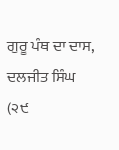ਗੁਰੂ ਪੰਥ ਦਾ ਦਾਸ, ਦਲਜੀਤ ਸਿੰਘ
(੨੯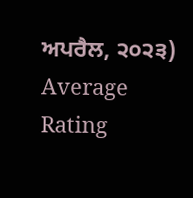ਅਪਰੈਲ, ੨੦੨੩)
Average Rating